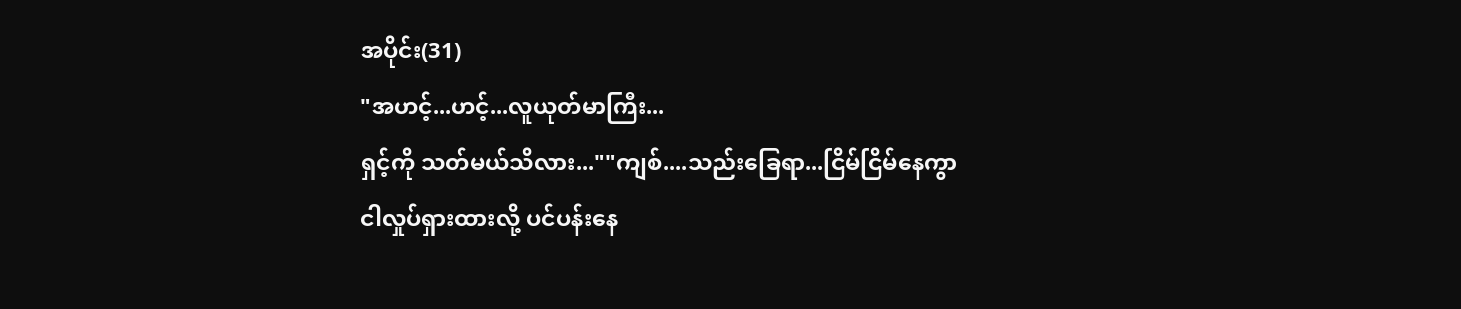အပိုင်း(31)
"အဟင့်...ဟင့်...လူယုတ်မာကြီး...
ရှင့်ကို သတ်မယ်သိလား...""ကျစ်....သည်းခြေရာ...ငြိမ်ငြိမ်နေကွာ
ငါလှုပ်ရှားထားလို့ ပင်ပန်းနေ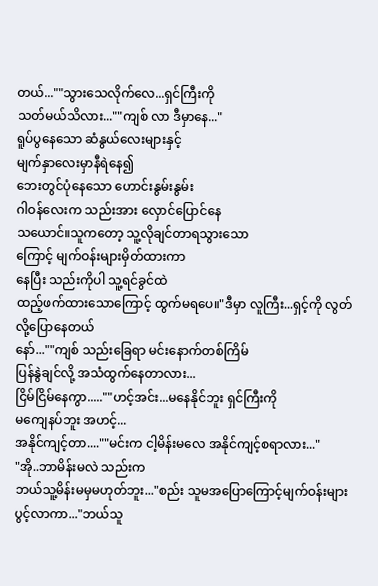တယ်...""သွားသေလိုက်လေ...ရှင်ကြီးကို
သတ်မယ်သိလား...""ကျစ် လာ ဒီမှာနေ..."
ရူပ်ပွနေသော ဆံနွယ်လေးများနှင့်
မျက်နှာလေးမှာနီရဲနေ၍
ဘေးတွင်ပုံနေသော ဟောင်းနွမ်းနွမ်း
ဂါဝန်လေးက သည်းအား လှောင်ပြောင်နေ
သယောင်။သူကတော့ သူ့လိုချင်တာရသွားသော
ကြောင့် မျက်ဝန်းများမှိတ်ထားကာ
နေပြီး သည်းကိုပါ သူ့ရင်ခွင်ထဲ
ထည့်ဖက်ထားသောကြောင့် ထွက်မရပေ။"ဒီမှာ လူကြီး...ရှင့်ကို လွတ်လို့ပြောနေတယ်
နော်...""ကျစ် သည်းခြေရာ မင်းနောက်တစ်ကြိမ်
ပြန်နွဲချင်လို့ အသံထွက်နေတာလား...
ငြိမ်ငြိမ်နေကွာ.....""ဟင့်အင်း...မနေနိုင်ဘူး ရှင်ကြီးကို
မကျေနပ်ဘူး အဟင့်...
အနိုင်ကျင့်တာ....""မင်းက ငါ့မိန်းမလေ အနိုင်ကျင့်စရာလား..."
"အို..ဘာမိန်းမလဲ သည်းက
ဘယ်သူ့မိန်းမမှမဟုတ်ဘူး..."စည်း သူမအပြောကြောင့်မျက်ဝန်းများ
ပွင့်လာကာ..."ဘယ်သူ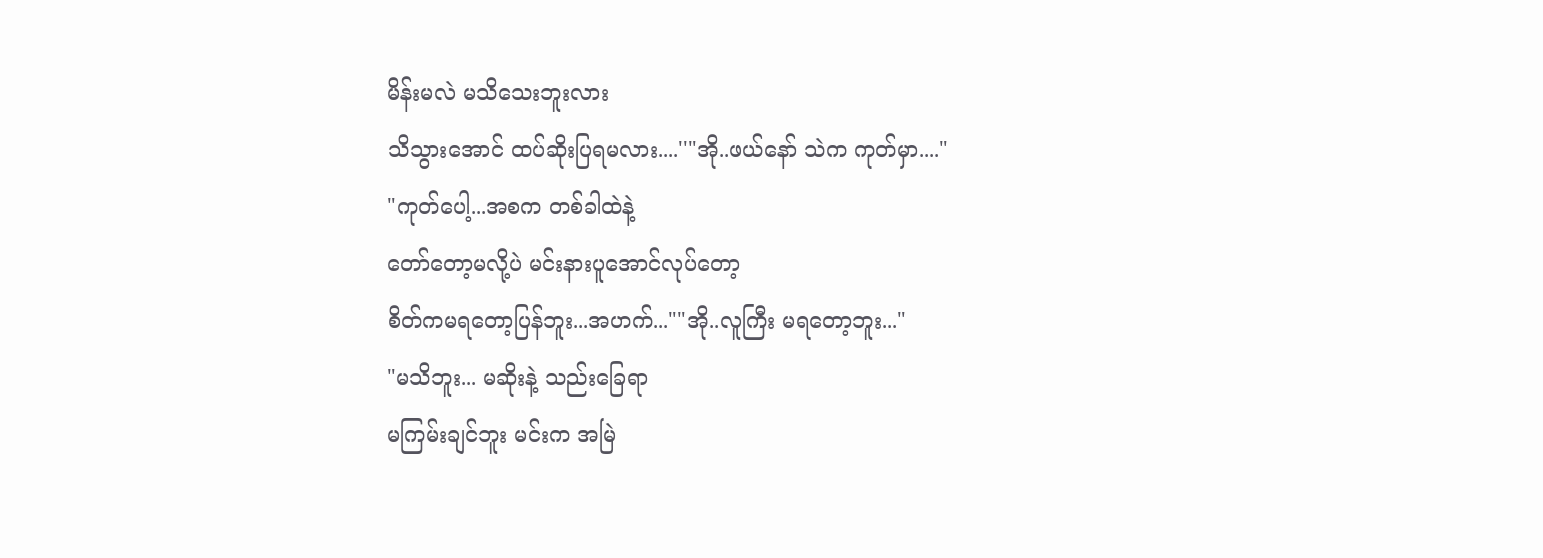မိန်းမလဲ မသိသေးဘူးလား
သိသွားအောင် ထပ်ဆိုးပြရမလား....''"အို..ဖယ်နော် သဲက ကုတ်မှာ...."
"ကုတ်ပေါ့...အစက တစ်ခါထဲနဲ့
တော်တော့မလို့ပဲ မင်းနားပူအောင်လုပ်တော့
စိတ်ကမရတော့ပြန်ဘူး...အဟက်...""အို..လူကြီး မရတော့ဘူး..."
"မသိဘူး... မဆိုးနဲ့ သည်းခြေရာ
မကြမ်းချင်ဘူး မင်းက အမြဲ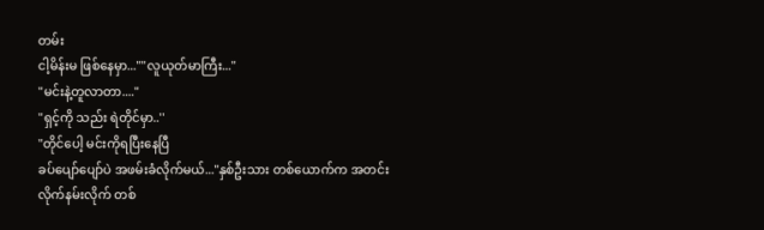တမ်း
ငါ့မိန်းမ ဖြစ်နေမှာ...""လူယုတ်မာကြီး..."
"မင်းနဲ့တူလာတာ...."
"ရှင့်ကို သည်း ရဲတိုင်မှာ..''
"တိုင်ပေါ့ မင်းကိုရပြီးနေပြီ
ခပ်ပျော်ပျော်ပဲ အဖမ်းခံလိုက်မယ်..."နှစ်ဦးသား တစ်ယောက်က အတင်း
လိုက်နမ်းလိုက် တစ်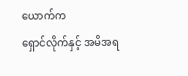ယောက်က
ရှောင်လိုက်နှင့် အမိအရ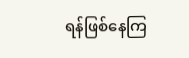ရန်ဖြစ်နေကြ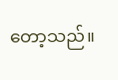တော့သည်။